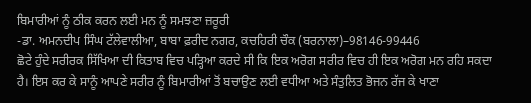ਬਿਮਾਰੀਆਂ ਨੂੰ ਠੀਕ ਕਰਨ ਲਈ ਮਨ ਨੂੰ ਸਮਝਣਾ ਜ਼ਰੂਰੀ
-ਡਾ. ਅਮਨਦੀਪ ਸਿੰਘ ਟੱਲੇਵਾਲੀਆ, ਬਾਬਾ ਫ਼ਰੀਦ ਨਗਰ, ਕਚਹਿਰੀ ਚੌਕ (ਬਰਨਾਲਾ)–98146-99446
ਛੋਟੇ ਹੁੰਦੇ ਸਰੀਰਕ ਸਿੱਖਿਆ ਦੀ ਕਿਤਾਬ ਵਿਚ ਪੜ੍ਹਿਆ ਕਰਦੇ ਸੀ ਕਿ ਇਕ ਅਰੋਗ ਸਰੀਰ ਵਿਚ ਹੀ ਇਕ ਅਰੋਗ ਮਨ ਰਹਿ ਸਕਦਾ ਹੈ। ਇਸ ਕਰ ਕੇ ਸਾਨੂੰ ਆਪਣੇ ਸਰੀਰ ਨੂੰ ਬਿਮਾਰੀਆਂ ਤੋਂ ਬਚਾਉਣ ਲਈ ਵਧੀਆ ਅਤੇ ਸੰਤੁਲਿਤ ਭੋਜਨ ਰੱਜ ਕੇ ਖਾਣਾ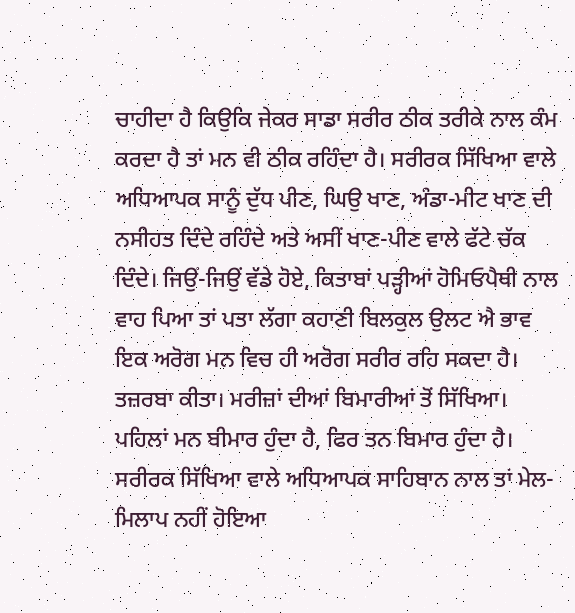ਚਾਹੀਦਾ ਹੈ ਕਿਉਕਿ ਜੇਕਰ ਸਾਡਾ ਸਰੀਰ ਠੀਕ ਤਰੀਕੇ ਨਾਲ ਕੰਮ ਕਰਦਾ ਹੈ ਤਾਂ ਮਨ ਵੀ ਠੀਕ ਰਹਿੰਦਾ ਹੈ। ਸਰੀਰਕ ਸਿੱਖਿਆ ਵਾਲੇ ਅਧਿਆਪਕ ਸਾਨੂੰ ਦੁੱਧ ਪੀਣ, ਘਿਉ ਖਾਣ, ਅੰਡਾ-ਮੀਟ ਖਾਣ ਦੀ ਨਸੀਹਤ ਦਿੰਦੇ ਰਹਿੰਦੇ ਅਤੇ ਅਸੀਂ ਖਾਣ-ਪੀਣ ਵਾਲੇ ਫੱਟੇ ਚੱਕ ਦਿੰਦੇ। ਜਿਉਂ-ਜਿਉਂ ਵੱਡੇ ਹੋਏ, ਕਿਤਾਬਾਂ ਪੜ੍ਹੀਆਂ ਹੋਮਿਓਪੈਥੀ ਨਾਲ ਵਾਹ ਪਿਆ ਤਾਂ ਪਤਾ ਲੱਗਾ ਕਹਾਣੀ ਬਿਲਕੁਲ ਉਲਟ ਐ ਭਾਵ ਇਕ ਅਰੋਗ ਮਨ ਵਿਚ ਹੀ ਅਰੋਗ ਸਰੀਰ ਰਹਿ ਸਕਦਾ ਹੈ। ਤਜ਼ਰਬਾ ਕੀਤਾ। ਮਰੀਜ਼ਾਂ ਦੀਆਂ ਬਿਮਾਰੀਆਂ ਤੋਂ ਸਿੱਖਿਆ। ਪਹਿਲਾਂ ਮਨ ਬੀਮਾਰ ਹੁੰਦਾ ਹੈ, ਫਿਰ ਤਨ ਬਿਮਾਰ ਹੁੰਦਾ ਹੈ। ਸਰੀਰਕ ਸਿੱਖਿਆ ਵਾਲੇ ਅਧਿਆਪਕ ਸਾਹਿਬਾਨ ਨਾਲ ਤਾਂ ਮੇਲ-ਮਿਲਾਪ ਨਹੀਂ ਹੋਇਆ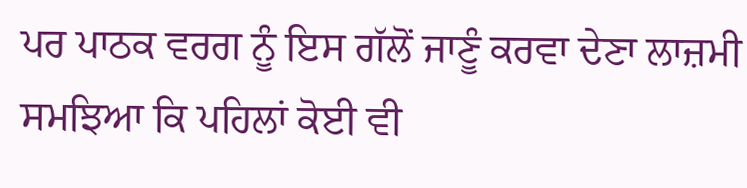ਪਰ ਪਾਠਕ ਵਰਗ ਨੂੰ ਇਸ ਗੱਲੋਂ ਜਾਣੂੰ ਕਰਵਾ ਦੇਣਾ ਲਾਜ਼ਮੀ ਸਮਝਿਆ ਕਿ ਪਹਿਲਾਂ ਕੋਈ ਵੀ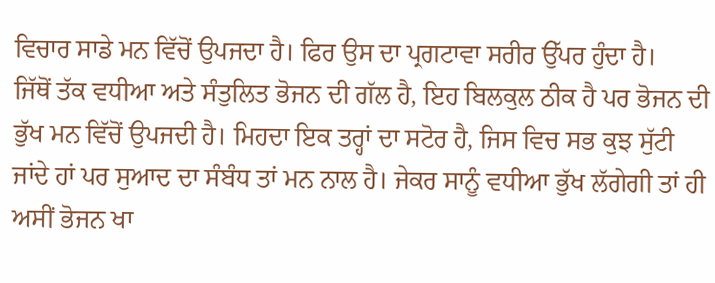ਵਿਚਾਰ ਸਾਡੇ ਮਨ ਵਿੱਚੋਂ ਉਪਜਦਾ ਹੈ। ਫਿਰ ਉਸ ਦਾ ਪ੍ਰਗਟਾਵਾ ਸਰੀਰ ਉੱਪਰ ਹੁੰਦਾ ਹੈ।
ਜਿੱਥੋਂ ਤੱਕ ਵਧੀਆ ਅਤੇ ਸੰਤੁਲਿਤ ਭੋਜਨ ਦੀ ਗੱਲ ਹੈ, ਇਹ ਬਿਲਕੁਲ ਠੀਕ ਹੈ ਪਰ ਭੋਜਨ ਦੀ ਭੁੱਖ ਮਨ ਵਿੱਚੋਂ ਉਪਜਦੀ ਹੈ। ਮਿਹਦਾ ਇਕ ਤਰ੍ਹਾਂ ਦਾ ਸਟੋਰ ਹੈ, ਜਿਸ ਵਿਚ ਸਭ ਕੁਝ ਸੁੱਟੀ ਜਾਂਦੇ ਹਾਂ ਪਰ ਸੁਆਦ ਦਾ ਸੰਬੰਧ ਤਾਂ ਮਨ ਨਾਲ ਹੈ। ਜੇਕਰ ਸਾਨੂੰ ਵਧੀਆ ਭੁੱਖ ਲੱਗੇਗੀ ਤਾਂ ਹੀ ਅਸੀਂ ਭੋਜਨ ਖਾ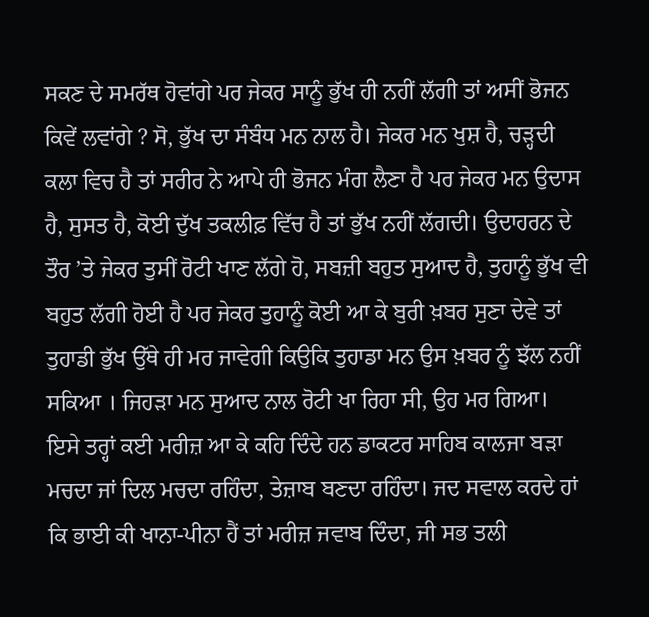ਸਕਣ ਦੇ ਸਮਰੱਥ ਹੋਵਾਂਗੇ ਪਰ ਜੇਕਰ ਸਾਨੂੰ ਭੁੱਖ ਹੀ ਨਹੀਂ ਲੱਗੀ ਤਾਂ ਅਸੀਂ ਭੋਜਨ ਕਿਵੇਂ ਲਵਾਂਗੇ ? ਸੋ, ਭੁੱਖ ਦਾ ਸੰਬੰਧ ਮਨ ਨਾਲ ਹੈ। ਜੇਕਰ ਮਨ ਖੁਸ਼ ਹੈ, ਚੜ੍ਹਦੀ ਕਲਾ ਵਿਚ ਹੈ ਤਾਂ ਸਰੀਰ ਨੇ ਆਪੇ ਹੀ ਭੋਜਨ ਮੰਗ ਲੈਣਾ ਹੈ ਪਰ ਜੇਕਰ ਮਨ ਉਦਾਸ ਹੈ, ਸੁਸਤ ਹੈ, ਕੋਈ ਦੁੱਖ ਤਕਲੀਫ਼ ਵਿੱਚ ਹੈ ਤਾਂ ਭੁੱਖ ਨਹੀਂ ਲੱਗਦੀ। ਉਦਾਹਰਨ ਦੇ ਤੌਰ ’ਤੇ ਜੇਕਰ ਤੁਸੀਂ ਰੋਟੀ ਖਾਣ ਲੱਗੇ ਹੋ, ਸਬਜ਼ੀ ਬਹੁਤ ਸੁਆਦ ਹੈ, ਤੁਹਾਨੂੰ ਭੁੱਖ ਵੀ ਬਹੁਤ ਲੱਗੀ ਹੋਈ ਹੈ ਪਰ ਜੇਕਰ ਤੁਹਾਨੂੰ ਕੋਈ ਆ ਕੇ ਬੁਰੀ ਖ਼ਬਰ ਸੁਣਾ ਦੇਵੇ ਤਾਂ ਤੁਹਾਡੀ ਭੁੱਖ ਉੱਥੇ ਹੀ ਮਰ ਜਾਵੇਗੀ ਕਿਉਕਿ ਤੁਹਾਡਾ ਮਨ ਉਸ ਖ਼ਬਰ ਨੂੰ ਝੱਲ ਨਹੀਂ ਸਕਿਆ । ਜਿਹੜਾ ਮਨ ਸੁਆਦ ਨਾਲ ਰੋਟੀ ਖਾ ਰਿਹਾ ਸੀ, ਉਹ ਮਰ ਗਿਆ।
ਇਸੇ ਤਰ੍ਹਾਂ ਕਈ ਮਰੀਜ਼ ਆ ਕੇ ਕਹਿ ਦਿੰਦੇ ਹਨ ਡਾਕਟਰ ਸਾਹਿਬ ਕਾਲਜਾ ਬੜਾ ਮਚਦਾ ਜਾਂ ਦਿਲ ਮਚਦਾ ਰਹਿੰਦਾ, ਤੇਜ਼ਾਬ ਬਣਦਾ ਰਹਿੰਦਾ। ਜਦ ਸਵਾਲ ਕਰਦੇ ਹਾਂ ਕਿ ਭਾਈ ਕੀ ਖਾਨਾ-ਪੀਨਾ ਹੈਂ ਤਾਂ ਮਰੀਜ਼ ਜਵਾਬ ਦਿੰਦਾ, ਜੀ ਸਭ ਤਲੀ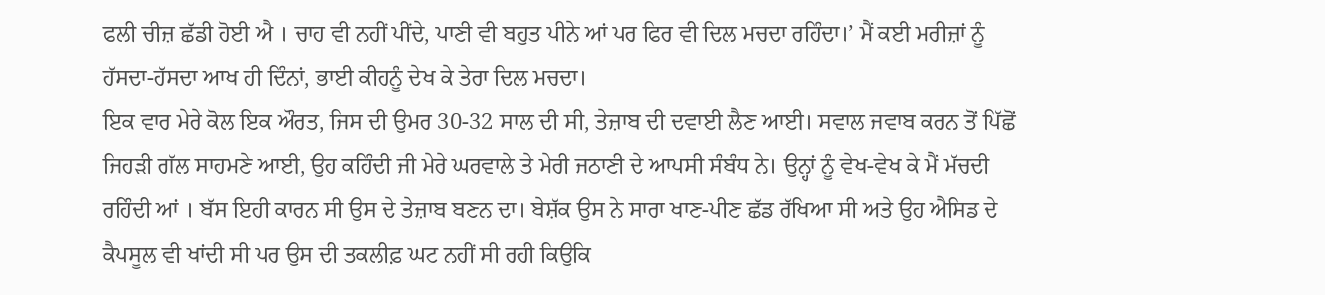ਫਲੀ ਚੀਜ਼ ਛੱਡੀ ਹੋਈ ਐ । ਚਾਹ ਵੀ ਨਹੀਂ ਪੀਂਦੇ, ਪਾਣੀ ਵੀ ਬਹੁਤ ਪੀਨੇ ਆਂ ਪਰ ਫਿਰ ਵੀ ਦਿਲ ਮਚਦਾ ਰਹਿੰਦਾ।’ ਮੈਂ ਕਈ ਮਰੀਜ਼ਾਂ ਨੂੰ ਹੱਸਦਾ-ਹੱਸਦਾ ਆਖ ਹੀ ਦਿੰਨਾਂ, ਭਾਈ ਕੀਹਨੂੰ ਦੇਖ ਕੇ ਤੇਰਾ ਦਿਲ ਮਚਦਾ।
ਇਕ ਵਾਰ ਮੇਰੇ ਕੋਲ ਇਕ ਔਰਤ, ਜਿਸ ਦੀ ਉਮਰ 30-32 ਸਾਲ ਦੀ ਸੀ, ਤੇਜ਼ਾਬ ਦੀ ਦਵਾਈ ਲੈਣ ਆਈ। ਸਵਾਲ ਜਵਾਬ ਕਰਨ ਤੋਂ ਪਿੱਛੋਂ ਜਿਹੜੀ ਗੱਲ ਸਾਹਮਣੇ ਆਈ, ਉਹ ਕਹਿੰਦੀ ਜੀ ਮੇਰੇ ਘਰਵਾਲੇ ਤੇ ਮੇਰੀ ਜਠਾਣੀ ਦੇ ਆਪਸੀ ਸੰਬੰਧ ਨੇ। ਉਨ੍ਹਾਂ ਨੂੰ ਵੇਖ-ਵੇਖ ਕੇ ਮੈਂ ਮੱਚਦੀ ਰਹਿੰਦੀ ਆਂ । ਬੱਸ ਇਹੀ ਕਾਰਨ ਸੀ ਉਸ ਦੇ ਤੇਜ਼ਾਬ ਬਣਨ ਦਾ। ਬੇਸ਼ੱਕ ਉਸ ਨੇ ਸਾਰਾ ਖਾਣ-ਪੀਣ ਛੱਡ ਰੱਖਿਆ ਸੀ ਅਤੇ ਉਹ ਐਸਿਡ ਦੇ ਕੈਪਸੂਲ ਵੀ ਖਾਂਦੀ ਸੀ ਪਰ ਉਸ ਦੀ ਤਕਲੀਫ਼ ਘਟ ਨਹੀਂ ਸੀ ਰਹੀ ਕਿਉਕਿ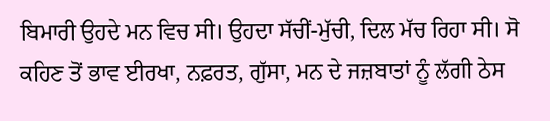ਬਿਮਾਰੀ ਉਹਦੇ ਮਨ ਵਿਚ ਸੀ। ਉਹਦਾ ਸੱਚੀਂ-ਮੁੱਚੀ, ਦਿਲ ਮੱਚ ਰਿਹਾ ਸੀ। ਸੋ ਕਹਿਣ ਤੋਂ ਭਾਵ ਈਰਖਾ, ਨਫ਼ਰਤ, ਗੁੱਸਾ, ਮਨ ਦੇ ਜਜ਼ਬਾਤਾਂ ਨੂੰ ਲੱਗੀ ਠੇਸ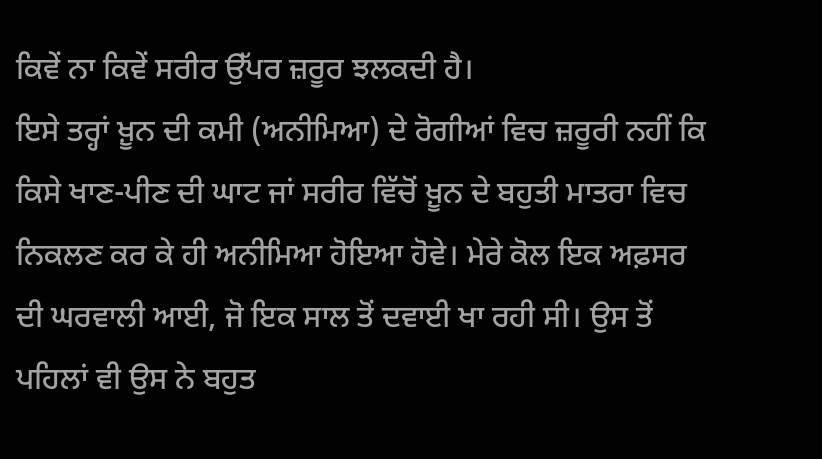ਕਿਵੇਂ ਨਾ ਕਿਵੇਂ ਸਰੀਰ ਉੱਪਰ ਜ਼ਰੂਰ ਝਲਕਦੀ ਹੈ।
ਇਸੇ ਤਰ੍ਹਾਂ ਖ਼ੂਨ ਦੀ ਕਮੀ (ਅਨੀਮਿਆ) ਦੇ ਰੋਗੀਆਂ ਵਿਚ ਜ਼ਰੂਰੀ ਨਹੀਂ ਕਿ ਕਿਸੇ ਖਾਣ-ਪੀਣ ਦੀ ਘਾਟ ਜਾਂ ਸਰੀਰ ਵਿੱਚੋਂ ਖ਼ੂਨ ਦੇ ਬਹੁਤੀ ਮਾਤਰਾ ਵਿਚ ਨਿਕਲਣ ਕਰ ਕੇ ਹੀ ਅਨੀਮਿਆ ਹੋਇਆ ਹੋਵੇ। ਮੇਰੇ ਕੋਲ ਇਕ ਅਫ਼ਸਰ ਦੀ ਘਰਵਾਲੀ ਆਈ, ਜੋ ਇਕ ਸਾਲ ਤੋਂ ਦਵਾਈ ਖਾ ਰਹੀ ਸੀ। ਉਸ ਤੋਂ ਪਹਿਲਾਂ ਵੀ ਉਸ ਨੇ ਬਹੁਤ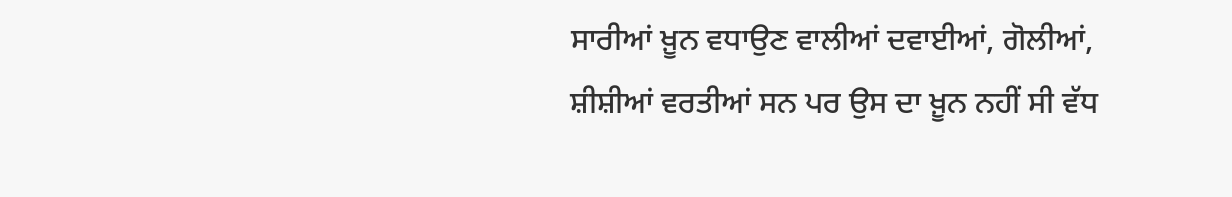ਸਾਰੀਆਂ ਖ਼ੂਨ ਵਧਾਉਣ ਵਾਲੀਆਂ ਦਵਾਈਆਂ, ਗੋਲੀਆਂ, ਸ਼ੀਸ਼ੀਆਂ ਵਰਤੀਆਂ ਸਨ ਪਰ ਉਸ ਦਾ ਖ਼ੂਨ ਨਹੀਂ ਸੀ ਵੱਧ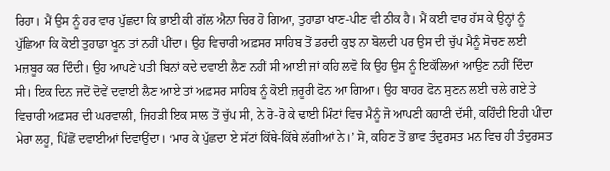ਰਿਹਾ। ਮੈਂ ਉਸ ਨੂੰ ਹਰ ਵਾਰ ਪੁੱਛਦਾ ਕਿ ਭਾਈ ਕੀ ਗੱਲ ਐਨਾ ਚਿਰ ਹੋ ਗਿਆ, ਤੁਹਾਡਾ ਖਾਣ-ਪੀਣ ਵੀ ਠੀਕ ਹੈ। ਮੈਂ ਕਈ ਵਾਰ ਹੱਸ ਕੇ ਉਨ੍ਹਾਂ ਨੂੰ ਪੁੱਛਿਆ ਕਿ ਕੋਈ ਤੁਹਾਡਾ ਖੂਨ ਤਾਂ ਨਹੀਂ ਪੀਂਦਾ। ਉਹ ਵਿਚਾਰੀ ਅਫ਼ਸਰ ਸਾਹਿਬ ਤੋਂ ਡਰਦੀ ਕੁਝ ਨਾ ਬੋਲਦੀ ਪਰ ਉਸ ਦੀ ਚੁੱਪ ਮੈਨੂੰ ਸੋਚਣ ਲਈ ਮਜ਼ਬੂਰ ਕਰ ਦਿੰਦੀ। ਉਹ ਆਪਣੇ ਪਤੀ ਬਿਨਾਂ ਕਦੇ ਦਵਾਈ ਲੈਣ ਨਹੀਂ ਸੀ ਆਈ ਜਾਂ ਕਹਿ ਲਵੋ ਕਿ ਉਹ ਉਸ ਨੂੰ ਇਕੱਲਿਆਂ ਆਉਣ ਨਹੀਂ ਦਿੰਦਾ ਸੀ। ਇਕ ਦਿਨ ਜਦੋਂ ਦੋਵੇਂ ਦਵਾਈ ਲੈਣ ਆਏ ਤਾਂ ਅਫ਼ਸਰ ਸਾਹਿਬ ਨੂੰ ਕੋਈ ਜ਼ਰੂਰੀ ਫੋਨ ਆ ਗਿਆ। ਉਹ ਬਾਹਰ ਫੋਨ ਸੁਣਨ ਲਈ ਚਲੇ ਗਏ ਤੇ ਵਿਚਾਰੀ ਅਫ਼ਸਰ ਦੀ ਘਰਵਾਲੀ, ਜਿਹੜੀ ਇਕ ਸਾਲ ਤੋਂ ਚੁੱਪ ਸੀ, ਨੇ ਰੋ-ਰੋ ਕੇ ਢਾਈ ਮਿੰਟਾਂ ਵਿਚ ਮੈਨੂੰ ਜੋ ਆਪਣੀ ਕਹਾਣੀ ਦੱਸੀ, ਕਹਿੰਦੀ ਇਹੀ ਪੀਂਦਾ ਮੇਰਾ ਲਹੂ, ਪਿੱਛੋਂ ਦਵਾਈਆਂ ਦਿਵਾਉਂਦਾ। ‘ਮਾਰ ਕੇ ਪੁੱਛਦਾ ਏ ਸੱਟਾਂ ਕਿੱਥੇ-ਕਿੱਥੇ ਲੱਗੀਆਂ ਨੇ।’ ਸੋ, ਕਹਿਣ ਤੋਂ ਭਾਵ ਤੰਦੁਰਸਤ ਮਨ ਵਿਚ ਹੀ ਤੰਦੁਰਸਤ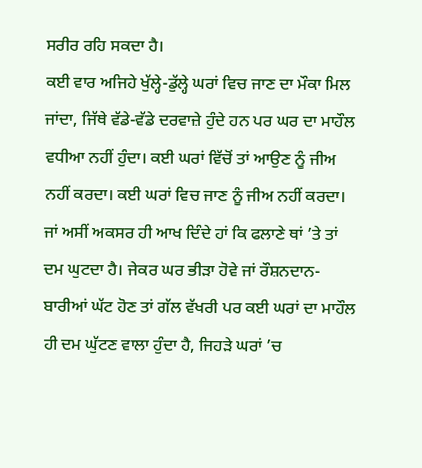ਸਰੀਰ ਰਹਿ ਸਕਦਾ ਹੈ।
ਕਈ ਵਾਰ ਅਜਿਹੇ ਖੁੱਲ੍ਹੇ-ਡੁੱਲ੍ਹੇ ਘਰਾਂ ਵਿਚ ਜਾਣ ਦਾ ਮੌਕਾ ਮਿਲ ਜਾਂਦਾ, ਜਿੱਥੇ ਵੱਡੇ-ਵੱਡੇ ਦਰਵਾਜ਼ੇ ਹੁੰਦੇ ਹਨ ਪਰ ਘਰ ਦਾ ਮਾਹੌਲ ਵਧੀਆ ਨਹੀਂ ਹੁੰਦਾ। ਕਈ ਘਰਾਂ ਵਿੱਚੋਂ ਤਾਂ ਆਉਣ ਨੂੰ ਜੀਅ ਨਹੀਂ ਕਰਦਾ। ਕਈ ਘਰਾਂ ਵਿਚ ਜਾਣ ਨੂੰ ਜੀਅ ਨਹੀਂ ਕਰਦਾ। ਜਾਂ ਅਸੀਂ ਅਕਸਰ ਹੀ ਆਖ ਦਿੰਦੇ ਹਾਂ ਕਿ ਫਲਾਣੇ ਥਾਂ ’ਤੇ ਤਾਂ ਦਮ ਘੁਟਦਾ ਹੈ। ਜੇਕਰ ਘਰ ਭੀੜਾ ਹੋਵੇ ਜਾਂ ਰੌਸ਼ਨਦਾਨ-ਬਾਰੀਆਂ ਘੱਟ ਹੋਣ ਤਾਂ ਗੱਲ ਵੱਖਰੀ ਪਰ ਕਈ ਘਰਾਂ ਦਾ ਮਾਹੌਲ ਹੀ ਦਮ ਘੁੱਟਣ ਵਾਲਾ ਹੁੰਦਾ ਹੈ, ਜਿਹੜੇ ਘਰਾਂ ’ਚ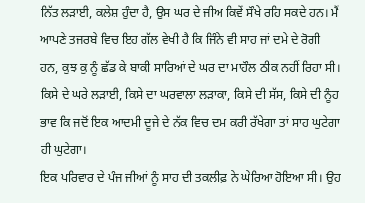ਨਿੱਤ ਲੜਾਈ, ਕਲੇਸ਼ ਹੁੰਦਾ ਹੈ, ਉਸ ਘਰ ਦੇ ਜੀਅ ਕਿਵੇਂ ਸੌਖੇ ਰਹਿ ਸਕਦੇ ਹਨ। ਮੈਂ ਆਪਣੇ ਤਜਰਬੇ ਵਿਚ ਇਹ ਗੱਲ ਵੇਖੀ ਹੈ ਕਿ ਜਿੰਨੇ ਵੀ ਸਾਹ ਜਾਂ ਦਮੇ ਦੇ ਰੋਗੀ ਹਨ, ਕੁਝ ਕੁ ਨੂੰ ਛੱਡ ਕੇ ਬਾਕੀ ਸਾਰਿਆਂ ਦੇ ਘਰ ਦਾ ਮਾਹੌਲ ਠੀਕ ਨਹੀਂ ਰਿਹਾ ਸੀ। ਕਿਸੇ ਦੇ ਘਰੇ ਲੜਾਈ, ਕਿਸੇ ਦਾ ਘਰਵਾਲਾ ਲੜਾਕਾ, ਕਿਸੇ ਦੀ ਸੱਸ, ਕਿਸੇ ਦੀ ਨੂੰਹ ਭਾਵ ਕਿ ਜਦੋਂ ਇਕ ਆਦਮੀ ਦੂਜੇ ਦੇ ਨੱਕ ਵਿਚ ਦਮ ਕਰੀ ਰੱਖੇਗਾ ਤਾਂ ਸਾਹ ਘੁਟੇਗਾ ਹੀ ਘੁਟੇਗਾ।
ਇਕ ਪਰਿਵਾਰ ਦੇ ਪੰਜ ਜੀਆਂ ਨੂੰ ਸਾਹ ਦੀ ਤਕਲੀਫ਼ ਨੇ ਘੇਰਿਆ ਹੋਇਆ ਸੀ। ਉਹ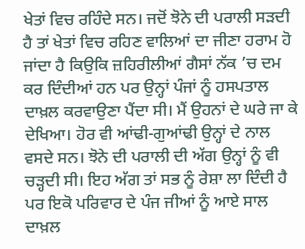ਖੇਤਾਂ ਵਿਚ ਰਹਿੰਦੇ ਸਨ। ਜਦੋਂ ਝੋਨੇ ਦੀ ਪਰਾਲੀ ਸੜਦੀ ਹੈ ਤਾਂ ਖੇਤਾਂ ਵਿਚ ਰਹਿਣ ਵਾਲਿਆਂ ਦਾ ਜੀਣਾ ਹਰਾਮ ਹੋ ਜਾਂਦਾ ਹੈ ਕਿਉਕਿ ਜ਼ਹਿਰੀਲੀਆਂ ਗੈਸਾਂ ਨੱਕ ’ਚ ਦਮ ਕਰ ਦਿੰਦੀਆਂ ਹਨ ਪਰ ਉਨ੍ਹਾਂ ਪੰਜਾਂ ਨੂੰ ਹਸਪਤਾਲ ਦਾਖ਼ਲ ਕਰਵਾਉਣਾ ਪੈਂਦਾ ਸੀ। ਮੈਂ ਉਹਨਾਂ ਦੇ ਘਰੇ ਜਾ ਕੇ ਦੇਖਿਆ। ਹੋਰ ਵੀ ਆਂਢੀ-ਗੁਆਂਢੀ ਉਨ੍ਹਾਂ ਦੇ ਨਾਲ ਵਸਦੇ ਸਨ। ਝੋਨੇ ਦੀ ਪਰਾਲੀ ਦੀ ਅੱਗ ਉਨ੍ਹਾਂ ਨੂੰ ਵੀ ਚੜ੍ਹਦੀ ਸੀ। ਇਹ ਅੱਗ ਤਾਂ ਸਭ ਨੂੰ ਰੇਸ਼ਾ ਲਾ ਦਿੰਦੀ ਹੈ ਪਰ ਇਕੋ ਪਰਿਵਾਰ ਦੇ ਪੰਜ ਜੀਆਂ ਨੂੰ ਆਏ ਸਾਲ ਦਾਖ਼ਲ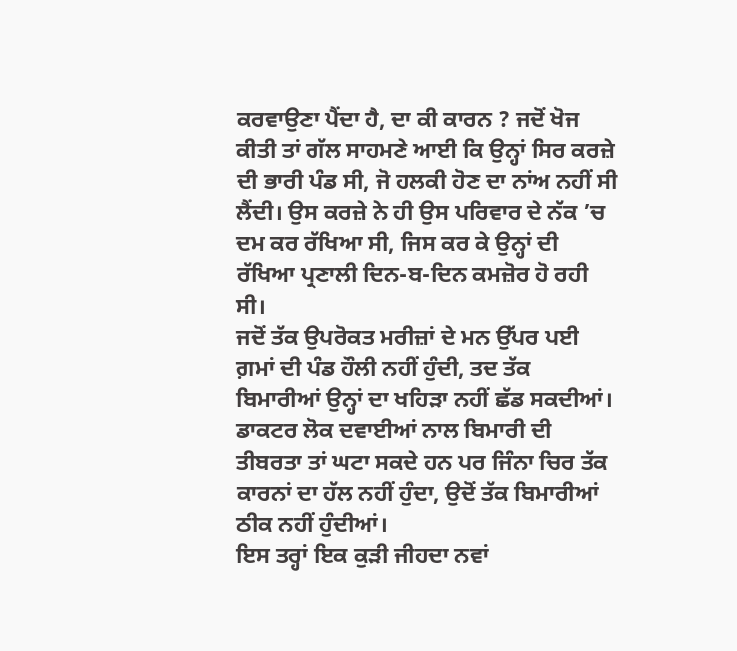ਕਰਵਾਉਣਾ ਪੈਂਦਾ ਹੈ, ਦਾ ਕੀ ਕਾਰਨ ? ਜਦੋਂ ਖੋਜ ਕੀਤੀ ਤਾਂ ਗੱਲ ਸਾਹਮਣੇ ਆਈ ਕਿ ਉਨ੍ਹਾਂ ਸਿਰ ਕਰਜ਼ੇ ਦੀ ਭਾਰੀ ਪੰਡ ਸੀ, ਜੋ ਹਲਕੀ ਹੋਣ ਦਾ ਨਾਂਅ ਨਹੀਂ ਸੀ ਲੈਂਦੀ। ਉਸ ਕਰਜ਼ੇ ਨੇ ਹੀ ਉਸ ਪਰਿਵਾਰ ਦੇ ਨੱਕ ’ਚ ਦਮ ਕਰ ਰੱਖਿਆ ਸੀ, ਜਿਸ ਕਰ ਕੇ ਉਨ੍ਹਾਂ ਦੀ ਰੱਖਿਆ ਪ੍ਰਣਾਲੀ ਦਿਨ-ਬ-ਦਿਨ ਕਮਜ਼ੋਰ ਹੋ ਰਹੀ ਸੀ।
ਜਦੋਂ ਤੱਕ ਉਪਰੋਕਤ ਮਰੀਜ਼ਾਂ ਦੇ ਮਨ ਉੱਪਰ ਪਈ ਗ਼ਮਾਂ ਦੀ ਪੰਡ ਹੌਲੀ ਨਹੀਂ ਹੁੰਦੀ, ਤਦ ਤੱਕ ਬਿਮਾਰੀਆਂ ਉਨ੍ਹਾਂ ਦਾ ਖਹਿੜਾ ਨਹੀਂ ਛੱਡ ਸਕਦੀਆਂ। ਡਾਕਟਰ ਲੋਕ ਦਵਾਈਆਂ ਨਾਲ ਬਿਮਾਰੀ ਦੀ ਤੀਬਰਤਾ ਤਾਂ ਘਟਾ ਸਕਦੇ ਹਨ ਪਰ ਜਿੰਨਾ ਚਿਰ ਤੱਕ ਕਾਰਨਾਂ ਦਾ ਹੱਲ ਨਹੀਂ ਹੁੰਦਾ, ਉਦੋਂ ਤੱਕ ਬਿਮਾਰੀਆਂ ਠੀਕ ਨਹੀਂ ਹੁੰਦੀਆਂ।
ਇਸ ਤਰ੍ਹਾਂ ਇਕ ਕੁੜੀ ਜੀਹਦਾ ਨਵਾਂ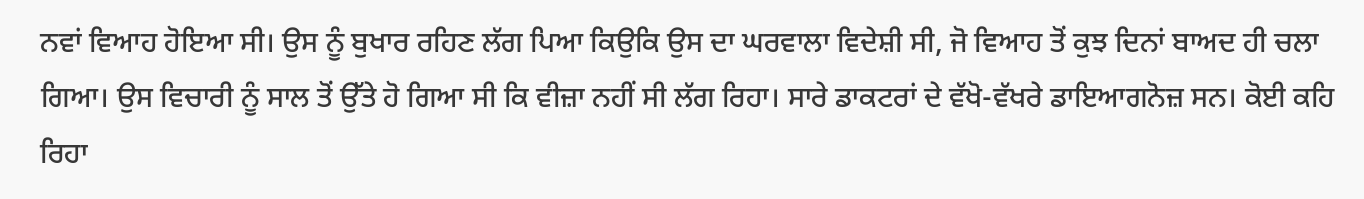ਨਵਾਂ ਵਿਆਹ ਹੋਇਆ ਸੀ। ਉਸ ਨੂੰ ਬੁਖਾਰ ਰਹਿਣ ਲੱਗ ਪਿਆ ਕਿਉਕਿ ਉਸ ਦਾ ਘਰਵਾਲਾ ਵਿਦੇਸ਼ੀ ਸੀ, ਜੋ ਵਿਆਹ ਤੋਂ ਕੁਝ ਦਿਨਾਂ ਬਾਅਦ ਹੀ ਚਲਾ ਗਿਆ। ਉਸ ਵਿਚਾਰੀ ਨੂੰ ਸਾਲ ਤੋਂ ਉੱਤੇ ਹੋ ਗਿਆ ਸੀ ਕਿ ਵੀਜ਼ਾ ਨਹੀਂ ਸੀ ਲੱਗ ਰਿਹਾ। ਸਾਰੇ ਡਾਕਟਰਾਂ ਦੇ ਵੱਖੋ-ਵੱਖਰੇ ਡਾਇਆਗਨੋਜ਼ ਸਨ। ਕੋਈ ਕਹਿ ਰਿਹਾ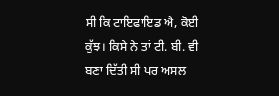ਸੀ ਕਿ ਟਾਇਫਾਇਡ ਐ, ਕੋਈ ਕੁੱਝ। ਕਿਸੇ ਨੇ ਤਾਂ ਟੀ. ਬੀ. ਵੀ ਬਣਾ ਦਿੱਤੀ ਸੀ ਪਰ ਅਸਲ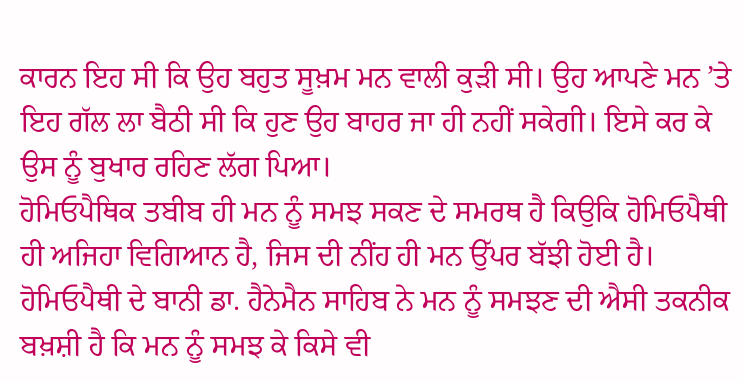ਕਾਰਨ ਇਹ ਸੀ ਕਿ ਉਹ ਬਹੁਤ ਸੂਖ਼ਮ ਮਨ ਵਾਲੀ ਕੁੜੀ ਸੀ। ਉਹ ਆਪਣੇ ਮਨ ’ਤੇ ਇਹ ਗੱਲ ਲਾ ਬੈਠੀ ਸੀ ਕਿ ਹੁਣ ਉਹ ਬਾਹਰ ਜਾ ਹੀ ਨਹੀਂ ਸਕੇਗੀ। ਇਸੇ ਕਰ ਕੇ ਉਸ ਨੂੰ ਬੁਖਾਰ ਰਹਿਣ ਲੱਗ ਪਿਆ।
ਹੋਮਿਓਪੈਥਿਕ ਤਬੀਬ ਹੀ ਮਨ ਨੂੰ ਸਮਝ ਸਕਣ ਦੇ ਸਮਰਥ ਹੈ ਕਿਉਕਿ ਹੋਮਿਓਪੈਥੀ ਹੀ ਅਜਿਹਾ ਵਿਗਿਆਨ ਹੈ, ਜਿਸ ਦੀ ਨੀਂਹ ਹੀ ਮਨ ਉੱਪਰ ਬੱਝੀ ਹੋਈ ਹੈ। ਹੋਮਿਓਪੈਥੀ ਦੇ ਬਾਨੀ ਡਾ. ਹੈਨੇਮੈਨ ਸਾਹਿਬ ਨੇ ਮਨ ਨੂੰ ਸਮਝਣ ਦੀ ਐਸੀ ਤਕਨੀਕ ਬਖ਼ਸ਼ੀ ਹੈ ਕਿ ਮਨ ਨੂੰ ਸਮਝ ਕੇ ਕਿਸੇ ਵੀ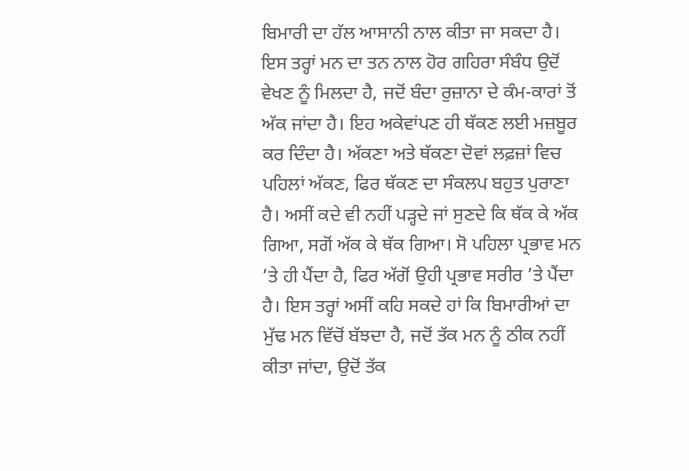ਬਿਮਾਰੀ ਦਾ ਹੱਲ ਆਸਾਨੀ ਨਾਲ ਕੀਤਾ ਜਾ ਸਕਦਾ ਹੈ।
ਇਸ ਤਰ੍ਹਾਂ ਮਨ ਦਾ ਤਨ ਨਾਲ ਹੋਰ ਗਹਿਰਾ ਸੰਬੰਧ ਉਦੋਂ ਵੇਖਣ ਨੂੰ ਮਿਲਦਾ ਹੈ, ਜਦੋਂ ਬੰਦਾ ਰੁਜ਼ਾਨਾ ਦੇ ਕੰਮ-ਕਾਰਾਂ ਤੋਂ ਅੱਕ ਜਾਂਦਾ ਹੈ। ਇਹ ਅਕੇਵਾਂਪਣ ਹੀ ਥੱਕਣ ਲਈ ਮਜ਼ਬੂਰ ਕਰ ਦਿੰਦਾ ਹੈ। ਅੱਕਣਾ ਅਤੇ ਥੱਕਣਾ ਦੋਵਾਂ ਲਫ਼ਜ਼ਾਂ ਵਿਚ ਪਹਿਲਾਂ ਅੱਕਣ, ਫਿਰ ਥੱਕਣ ਦਾ ਸੰਕਲਪ ਬਹੁਤ ਪੁਰਾਣਾ ਹੈ। ਅਸੀਂ ਕਦੇ ਵੀ ਨਹੀਂ ਪੜ੍ਹਦੇ ਜਾਂ ਸੁਣਦੇ ਕਿ ਥੱਕ ਕੇ ਅੱਕ ਗਿਆ, ਸਗੋਂ ਅੱਕ ਕੇ ਥੱਕ ਗਿਆ। ਸੋ ਪਹਿਲਾ ਪ੍ਰਭਾਵ ਮਨ ’ਤੇ ਹੀ ਪੈਂਦਾ ਹੈ, ਫਿਰ ਅੱਗੋਂ ਉਹੀ ਪ੍ਰਭਾਵ ਸਰੀਰ ’ਤੇ ਪੈਂਦਾ ਹੈ। ਇਸ ਤਰ੍ਹਾਂ ਅਸੀਂ ਕਹਿ ਸਕਦੇ ਹਾਂ ਕਿ ਬਿਮਾਰੀਆਂ ਦਾ ਮੁੱਢ ਮਨ ਵਿੱਚੋਂ ਬੱਝਦਾ ਹੈ, ਜਦੋਂ ਤੱਕ ਮਨ ਨੂੰ ਠੀਕ ਨਹੀਂ ਕੀਤਾ ਜਾਂਦਾ, ਉਦੋਂ ਤੱਕ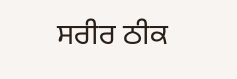ਸਰੀਰ ਠੀਕ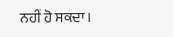ਨਹੀਂ ਹੋ ਸਕਦਾ।